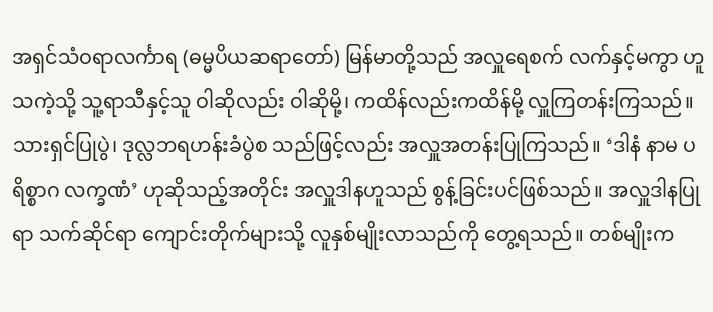အရှင်သံဝရာလင်္ကာရ (ဓမ္မပိယဆရာတော်) မြန်မာတို့သည် အလှူရေစက် လက်နှင့်မကွာ ဟူသကဲ့သို့ သူ့ရာသီနှင့်သူ ဝါဆိုလည်း ဝါဆိုမို့၊ ကထိန်လည်းကထိန်မို့ လှူကြတန်းကြသည်။ သားရှင်ပြုပွဲ၊ ဒုလ္လဘရဟန်းခံပွဲစ သည်ဖြင့်လည်း အလှူအတန်းပြုကြသည်။ ‘ဒါနံ နာမ ပရိစ္စာဂ လက္ခဏံ’ ဟုဆိုသည့်အတိုင်း အလှူဒါနဟူသည် စွန့်ခြင်းပင်ဖြစ်သည်။ အလှူဒါနပြုရာ သက်ဆိုင်ရာ ကျောင်းတိုက်များသို့ လူနှစ်မျိုးလာသည်ကို တွေ့ရသည်။ တစ်မျိုးက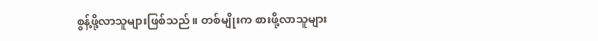စွန့်ဖို့လာသူများဖြစ်သည်။ တစ်မျိုးက စားဖို့လာသူများ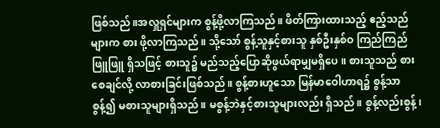ဖြစ်သည်။အလှူရှင်များက စွန့်ဖို့လာကြသည်။ ဖိတ်ကြားထားသည့် ဧည့်သည်များက စား ဖို့လာကြသည်။ သို့သော် စွန့်သူနှင့်စားသူ နှစ်ဦးနှစ်ဝ ကြည်ကြည်ဖြူဖြူ ရှိသဖြင့် စားသူ၌ မည်သည့်ပြောဆိုဖွယ်ရာမျှမရှိပေ။ စားသူသည် စားစေချင်လို့ လာစားခြင်းဖြစ်သည်။ စွန့်စားဟူသော မြန်မာဝေါဟာရ၌ စွန့်သာစွန့်၍ မစားသူများရှိသည်။ မစွန့်ဘဲနှင့်စားသူများလည်း ရှိသည်။ စွန့်လည်းစွန့်၊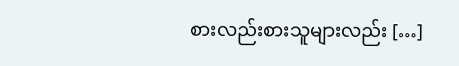စားလည်းစားသူများလည်း […]